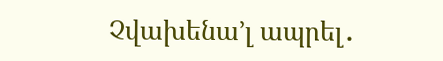Չվախենա’լ ապրել․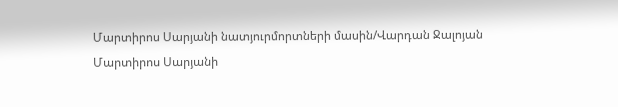Մարտիրոս Սարյանի նատյուրմորտների մասին/Վարդան Ջալոյան
Մարտիրոս Սարյանի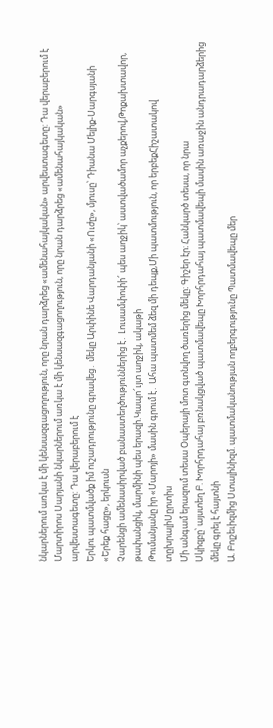նկարներում առկա է մի կենսազգացողություն, որը նրան դարձրեց «ամենահայկական» արվեստագետը: Դա վերաբերում է
Մարտիրոս Սարյանի նկարներում առկա է մի կենսազգացողություն, որը նրան դարձրեց «ամենահայկական» արվեստագետը: Դա վերաբերում է
Երկու պատմվածք իմ ուշադրությունը գրավեց․ մեկը Արփինե Վարդանյանի «Ուժը», մյուսը՝ Դիանա Մելիք-Սարգսյանի «Երեք հացը», երկուսն
Չարենցի ամենասիրված բանաստեղծություններից է․ Լուսամփոփի՜ պես աղջիկ՝ աստվածամոր աչքերով,Թոքախտավոր, թափանցիկ, մարմինի պես երազի.Կապո՜ւյտ աղջիկ, ակաթի
Թումանյանը իր «Մարոյի» մասին գրում է․ Ահա պատմեմ ձեզ մի դեպք,Մի պատմություն, որ երբեքՀիշատակով տըխրալիՍըրտիս
Մի անգամ երազում տեսա Օպերայի մոտ գտնվող ծառերից մեկը։ Գիշեր էր։ Հանկարծ տեսա, որ նրա
Սկիզբը՝ այստեղ Բ. Խորհրդահայ բռնակցված պատմավեպը Խորհրդահայ պատմավեպի մասին առաջին անդրադարձերից մեկը գրել է հայտնի
Ա. Բոլշեւիզմից Ստալինիզմ. պատմականության ողբերգությունը Պատմավեպը մեր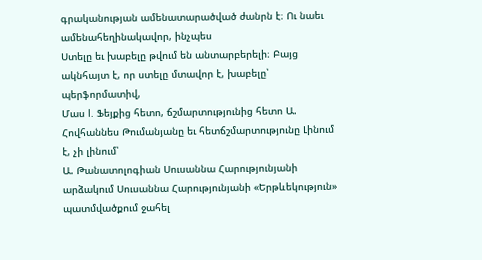գրականության ամենատարածված ժանրն է։ Ու նաեւ ամենահեղինակավոր, ինչպես
Ստելը եւ խաբելը թվում են անտարբերելի։ Բայց ակնհայտ է, որ ստելը մտավոր է, խաբելը՝ պերֆորմատիվ,
Մաս I. Ֆեյքից հետո, ճշմարտությունից հետո Ա. Հովհաննես Թումանյանը եւ հետճշմարտությունը Լինում է, չի լինում՝
Ա. Թանատոլոգիան Սուսաննա Հարությունյանի արձակում Սուսաննա Հարությունյանի «Երթևեկություն» պատմվածքում ջահել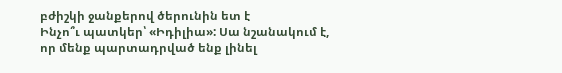բժիշկի ջանքերով ծերունին ետ է
Ինչո՞ւ պատկեր՝ «Իդիլիա»: Սա նշանակում է, որ մենք պարտադրված ենք լինել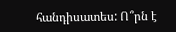հանդիսատես: Ո՞րն է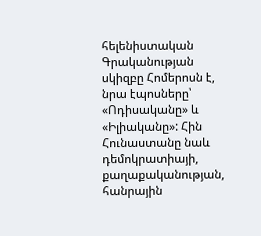հելենիստական
Գրականության սկիզբը Հոմերոսն է, նրա էպոսները՝ «Ոդիսականը» և «Իլիականը»: Հին Հունաստանը նաև դեմոկրատիայի, քաղաքականության, հանրային